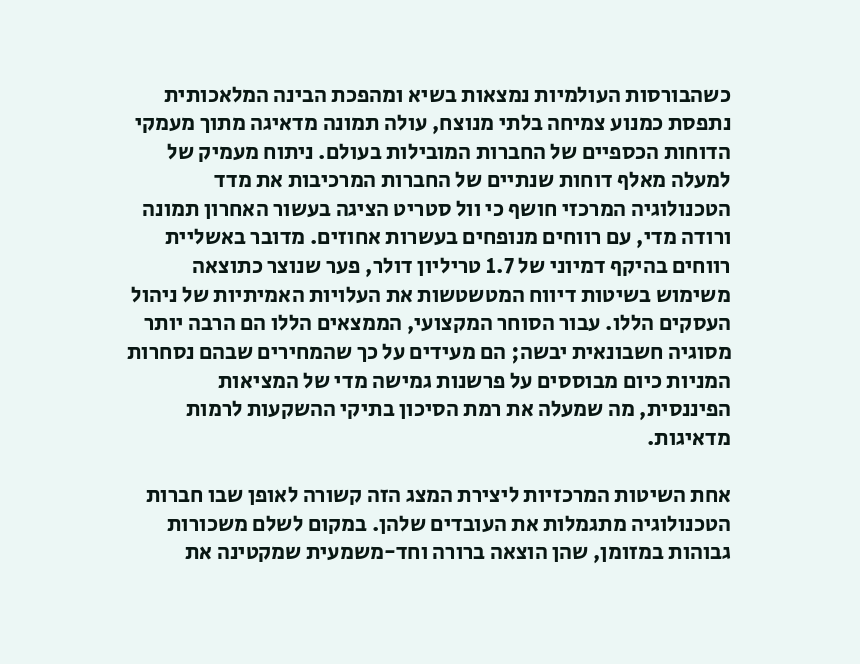כשהבורסות העולמיות נמצאות בשיא ומהפכת הבינה המלאכותית נתפסת כמנוע צמיחה בלתי מנוצח, עולה תמונה מדאיגה מתוך מעמקי הדוחות הכספיים של החברות המובילות בעולם. ניתוח מעמיק של למעלה מאלף דוחות שנתיים של החברות המרכיבות את מדד הטכנולוגיה המרכזי חושף כי וול סטריט הציגה בעשור האחרון תמונה ורודה מדי, עם רווחים מנופחים בעשרות אחוזים. מדובר באשליית רווחים בהיקף דמיוני של 1.7 טריליון דולר, פער שנוצר כתוצאה משימוש בשיטות דיווח המטשטשות את העלויות האמיתיות של ניהול העסקים הללו. עבור הסוחר המקצועי, הממצאים הללו הם הרבה יותר מסוגיה חשבונאית יבשה; הם מעידים על כך שהמחירים שבהם נסחרות המניות כיום מבוססים על פרשנות גמישה מדי של המציאות הפיננסית, מה שמעלה את רמת הסיכון בתיקי ההשקעות לרמות מדאיגות.

אחת השיטות המרכזיות ליצירת המצג הזה קשורה לאופן שבו חברות הטכנולוגיה מתגמלות את העובדים שלהן. במקום לשלם משכורות גבוהות במזומן, שהן הוצאה ברורה וחד-משמעית שמקטינה את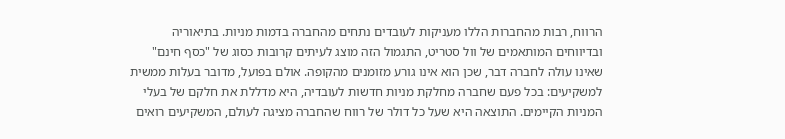הרווח, רבות מהחברות הללו מעניקות לעובדים נתחים מהחברה בדמות מניות. בתיאוריה ובדיווחים המותאמים של וול סטריט, התגמול הזה מוצג לעיתים קרובות כסוג של "כסף חינם" שאינו עולה לחברה דבר, שכן הוא אינו גורע מזומנים מהקופה. אולם בפועל, מדובר בעלות ממשית למשקיעים: בכל פעם שחברה מחלקת מניות חדשות לעובדיה, היא מדללת את חלקם של בעלי המניות הקיימים. התוצאה היא שעל כל דולר של רווח שהחברה מציגה לעולם, המשקיעים רואים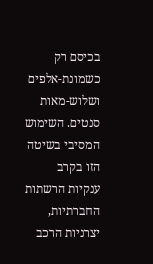בכיסם רק כשמונת-אלפים ושלוש-מאות סנטים. השימוש המסיבי בשיטה הזו בקרב ענקיות הרשתות החברתיות, יצרניות הרכב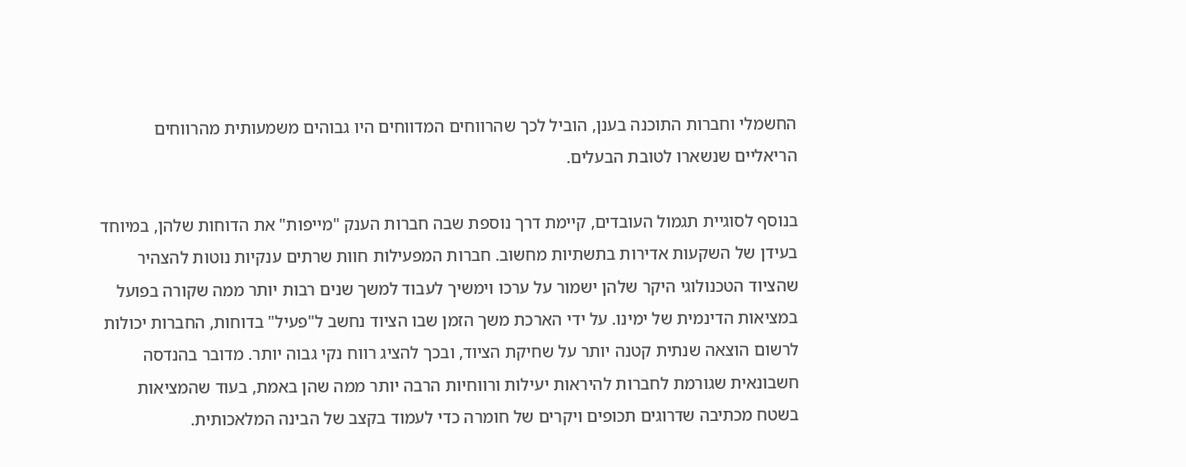החשמלי וחברות התוכנה בענן, הוביל לכך שהרווחים המדווחים היו גבוהים משמעותית מהרווחים הריאליים שנשארו לטובת הבעלים.

בנוסף לסוגיית תגמול העובדים, קיימת דרך נוספת שבה חברות הענק "מייפות" את הדוחות שלהן, במיוחד בעידן של השקעות אדירות בתשתיות מחשוב. חברות המפעילות חוות שרתים ענקיות נוטות להצהיר שהציוד הטכנולוגי היקר שלהן ישמור על ערכו וימשיך לעבוד למשך שנים רבות יותר ממה שקורה בפועל במציאות הדינמית של ימינו. על ידי הארכת משך הזמן שבו הציוד נחשב ל"פעיל" בדוחות, החברות יכולות לרשום הוצאה שנתית קטנה יותר על שחיקת הציוד, ובכך להציג רווח נקי גבוה יותר. מדובר בהנדסה חשבונאית שגורמת לחברות להיראות יעילות ורווחיות הרבה יותר ממה שהן באמת, בעוד שהמציאות בשטח מכתיבה שדרוגים תכופים ויקרים של חומרה כדי לעמוד בקצב של הבינה המלאכותית.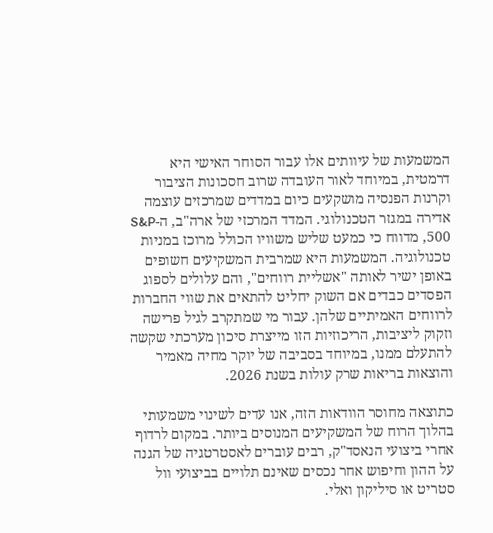המשמעות של עיוותים אלו עבור הסוחר האישי היא דרמטית, במיוחד לאור העובדה שרוב חסכונות הציבור וקרנות הפנסיה מושקעים כיום במדדים שמרכזים עוצמה אדירה במגזר הטכנולוגי. המדד המרכזי של ארה"ב, ה-S&P 500, מדווח כי כמעט שליש משוויו הכולל מרוכז במניות טכנולוגיה. המשמעות היא שמרבית המשקיעים חשופים באופן ישיר לאותה "אשליית רווחים", והם עלולים לספוג הפסדים כבדים אם השוק יחליט להתאים את שווי החברות לרווחים האמיתיים שלהן. עבור מי שמתקרב לגיל פרישה וזקוק ליציבות, הריכוזיות הזו מייצרת סיכון מערכתי שקשה להתעלם ממנו, במיוחד בסביבה של יוקר מחיה מאמיר והוצאות בריאות שרק עולות בשנת 2026.

כתוצאה מחוסר הוודאות הזה, אנו עדים לשינוי משמעותי בהלוך הרוח של המשקיעים המנוסים ביותר. במקום לרדוף אחרי ביצועי הנאסד"ק, רבים עוברים לאסטרטגיה של הגנה על ההון וחיפוש אחר נכסים שאינם תלויים בביצועי וול סטריט או סיליקון ואלי.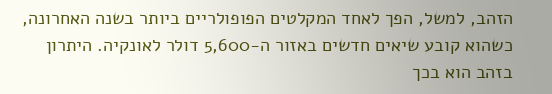הזהב, למשל, הפך לאחד המקלטים הפופולריים ביותר בשנה האחרונה, כשהוא קובע שיאים חדשים באזור ה-5,600 דולר לאונקיה. היתרון בזהב הוא בכך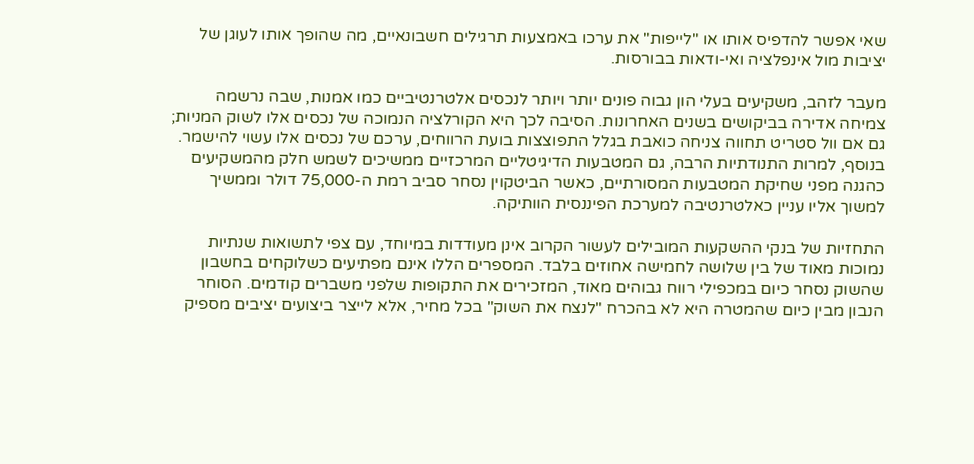שאי אפשר להדפיס אותו או "לייפות" את ערכו באמצעות תרגילים חשבונאיים, מה שהופך אותו לעוגן של יציבות מול אינפלציה ואי-ודאות בבורסות.

מעבר לזהב, משקיעים בעלי הון גבוה פונים יותר ויותר לנכסים אלטרנטיביים כמו אמנות, שבה נרשמה צמיחה אדירה בביקושים בשנים האחרונות. הסיבה לכך היא הקורלציה הנמוכה של נכסים אלו לשוק המניות; גם אם וול סטריט תחווה צניחה כואבת בגלל התפוצצות בועת הרווחים, ערכם של נכסים אלו עשוי להישמר. בנוסף, למרות התנודתיות הרבה, גם המטבעות הדיגיטליים המרכזיים ממשיכים לשמש חלק מהמשקיעים כהגנה מפני שחיקת המטבעות המסורתיים, כאשר הביטקוין נסחר סביב רמת ה-75,000 דולר וממשיך למשוך אליו עניין כאלטרנטיבה למערכת הפיננסית הוותיקה.

התחזיות של בנקי ההשקעות המובילים לעשור הקרוב אינן מעודדות במיוחד, עם צפי לתשואות שנתיות נמוכות מאוד של בין שלושה לחמישה אחוזים בלבד. המספרים הללו אינם מפתיעים כשלוקחים בחשבון שהשוק נסחר כיום במכפילי רווח גבוהים מאוד, המזכירים את התקופות שלפני משברים קודמים. הסוחר הנבון מבין כיום שהמטרה היא לא בהכרח "לנצח את השוק" בכל מחיר, אלא לייצר ביצועים יציבים מספיק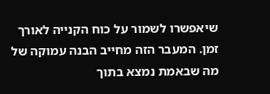שיאפשרו לשמור על כוח הקנייה לאורך זמן. המעבר הזה מחייב הבנה עמוקה של מה שבאמת נמצא בתוך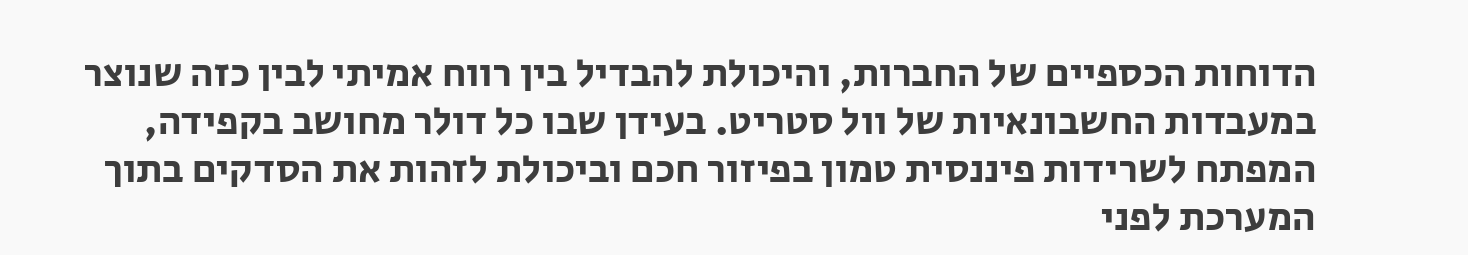הדוחות הכספיים של החברות, והיכולת להבדיל בין רווח אמיתי לבין כזה שנוצר במעבדות החשבונאיות של וול סטריט. בעידן שבו כל דולר מחושב בקפידה, המפתח לשרידות פיננסית טמון בפיזור חכם וביכולת לזהות את הסדקים בתוך המערכת לפני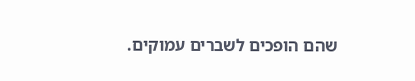שהם הופכים לשברים עמוקים.